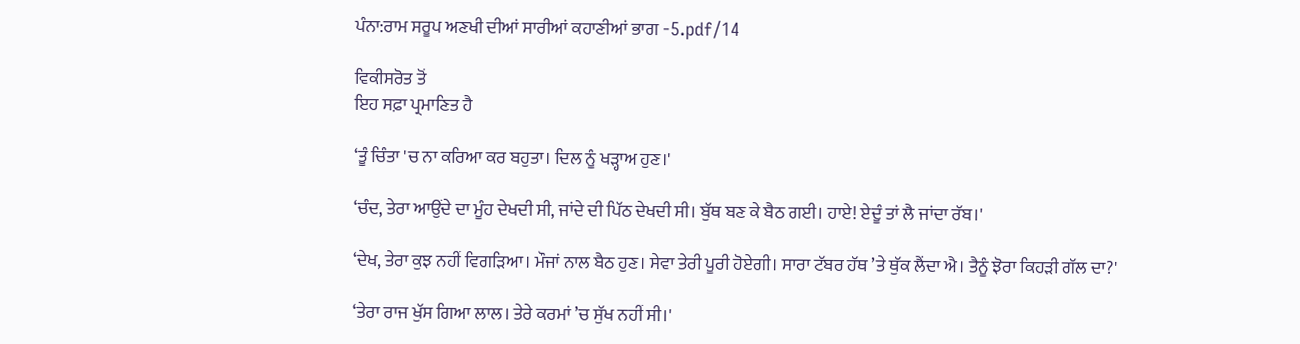ਪੰਨਾ:ਰਾਮ ਸਰੂਪ ਅਣਖੀ ਦੀਆਂ ਸਾਰੀਆਂ ਕਹਾਣੀਆਂ ਭਾਗ -5.pdf/14

ਵਿਕੀਸਰੋਤ ਤੋਂ
ਇਹ ਸਫ਼ਾ ਪ੍ਰਮਾਣਿਤ ਹੈ

‘ਤੂੰ ਚਿੰਤਾ 'ਚ ਨਾ ਕਰਿਆ ਕਰ ਬਹੁਤਾ। ਦਿਲ ਨੂੰ ਖੜ੍ਹਾਅ ਹੁਣ।'

‘ਚੰਦ, ਤੇਰਾ ਆਉਂਦੇ ਦਾ ਮੂੰਹ ਦੇਖਦੀ ਸੀ, ਜਾਂਦੇ ਦੀ ਪਿੱਠ ਦੇਖਦੀ ਸੀ। ਬੁੱਥ ਬਣ ਕੇ ਬੈਠ ਗਈ। ਹਾਏ! ਏਦੂੰ ਤਾਂ ਲੈ ਜਾਂਦਾ ਰੱਬ।'

‘ਦੇਖ, ਤੇਰਾ ਕੁਝ ਨਹੀਂ ਵਿਗੜਿਆ। ਮੌਜਾਂ ਨਾਲ ਬੈਠ ਹੁਣ। ਸੇਵਾ ਤੇਰੀ ਪੂਰੀ ਹੋਏਗੀ। ਸਾਰਾ ਟੱਬਰ ਹੱਥ ’ਤੇ ਥੁੱਕ ਲੈਂਦਾ ਐ। ਤੈਨੂੰ ਝੋਰਾ ਕਿਹੜੀ ਗੱਲ ਦਾ?'

‘ਤੇਰਾ ਰਾਜ ਖੁੱਸ ਗਿਆ ਲਾਲ। ਤੇਰੇ ਕਰਮਾਂ ’ਚ ਸੁੱਖ ਨਹੀਂ ਸੀ।'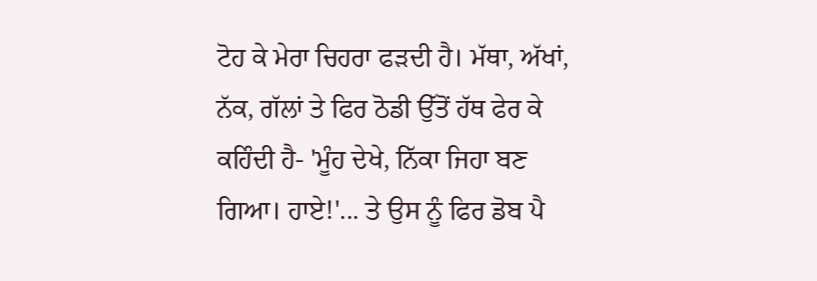ਟੋਹ ਕੇ ਮੇਰਾ ਚਿਹਰਾ ਫੜਦੀ ਹੈ। ਮੱਥਾ, ਅੱਖਾਂ, ਨੱਕ, ਗੱਲਾਂ ਤੇ ਫਿਰ ਠੋਡੀ ਉੱਤੋਂ ਹੱਥ ਫੇਰ ਕੇ ਕਹਿੰਦੀ ਹੈ- 'ਮੂੰਹ ਦੇਖੇ, ਨਿੱਕਾ ਜਿਹਾ ਬਣ ਗਿਆ। ਹਾਏ!'... ਤੇ ਉਸ ਨੂੰ ਫਿਰ ਡੋਬ ਪੈ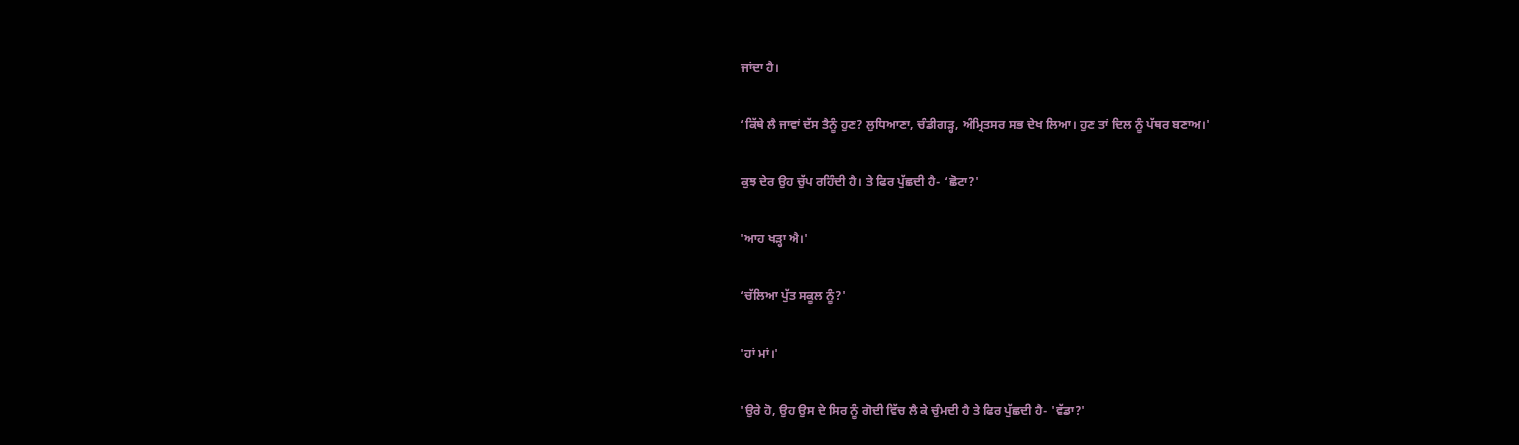ਜਾਂਦਾ ਹੈ।

‘ਕਿੱਥੇ ਲੈ ਜਾਵਾਂ ਦੱਸ ਤੈਨੂੰ ਹੁਣ? ਲੁਧਿਆਣਾ, ਚੰਡੀਗੜ੍ਹ, ਅੰਮ੍ਰਿਤਸਰ ਸਭ ਦੇਖ ਲਿਆ। ਹੁਣ ਤਾਂ ਦਿਲ ਨੂੰ ਪੱਥਰ ਬਣਾਅ।'

ਕੁਝ ਦੇਰ ਉਹ ਚੁੱਪ ਰਹਿੰਦੀ ਹੈ। ਤੇ ਫਿਰ ਪੁੱਛਦੀ ਹੈ- ‘ਛੋਟਾ?'

'ਆਹ ਖੜ੍ਹਾ ਐ।'

‘ਚੱਲਿਆ ਪੁੱਤ ਸਕੂਲ ਨੂੰ?'

'ਹਾਂ ਮਾਂ।'

'ਉਰੇ ਹੋ, ਉਹ ਉਸ ਦੇ ਸਿਰ ਨੂੰ ਗੋਦੀ ਵਿੱਚ ਲੈ ਕੇ ਚੁੰਮਦੀ ਹੈ ਤੇ ਫਿਰ ਪੁੱਛਦੀ ਹੈ- 'ਵੱਡਾ?'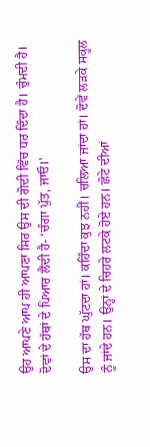ਉਹ ਆਪਣੇ ਆਪ ਹੀ ਆਪਣਾ ਸਿਰ ਉਸ ਦੀ ਗੋਦੀ ਵਿੱਚ ਧਰ ਦਿੰਦਾ ਹੈ। ਚੁੰਮਦੀ ਹੈ। ਦੋਵਾਂ ਦੇ ਹੱਥਾਂ ਦੇ ਪਿਆਰ ਲੈਂਦੀ ਹੈ- ‘ਚੰਗਾ ਪੁੱਤ, ਜਾਓ।'

ਉਸ ਦਾ ਹੱਥ ਘੁੱਟਦਾ ਹਾਂ। ਕਹਿੰਦਾ ਕੁਝ ਨਹੀਂ। ਚਲਿਆ ਜਾਂਦਾ ਹਾਂ। ਦੋਵੇਂ ਲੜਕੇ ਸਕੂਲ ਨੂੰ ਜਾਂਦੇ ਹਨ। ਉਨ੍ਹਾਂ ਦੇ ਚਿਹਰੇ ਲਟਕੇ ਹੋਏ ਹਨ। ਛੋਟੇ ਦੀਆਂ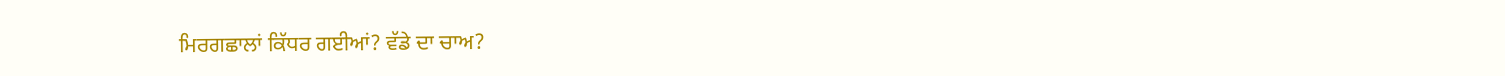ਮਿਰਗਛਾਲਾਂ ਕਿੱਧਰ ਗਈਆਂ? ਵੱਡੇ ਦਾ ਚਾਅ?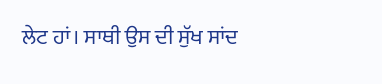ਲੇਟ ਹਾਂ। ਸਾਥੀ ਉਸ ਦੀ ਸੁੱਖ ਸਾਂਦ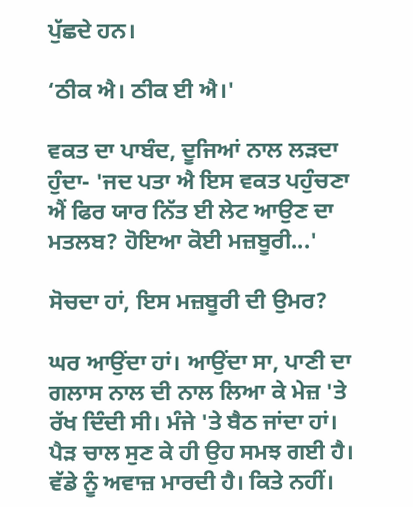ਪੁੱਛਦੇ ਹਨ।

‘ਠੀਕ ਐ। ਠੀਕ ਈ ਐ।'

ਵਕਤ ਦਾ ਪਾਬੰਦ, ਦੂਜਿਆਂ ਨਾਲ ਲੜਦਾ ਹੁੰਦਾ- 'ਜਦ ਪਤਾ ਐ ਇਸ ਵਕਤ ਪਹੁੰਚਣਾ ਐਂ ਫਿਰ ਯਾਰ ਨਿੱਤ ਈ ਲੇਟ ਆਉਣ ਦਾ ਮਤਲਬ? ਹੋਇਆ ਕੋਈ ਮਜ਼ਬੂਰੀ...'

ਸੋਚਦਾ ਹਾਂ, ਇਸ ਮਜ਼ਬੂਰੀ ਦੀ ਉਮਰ?

ਘਰ ਆਉਂਦਾ ਹਾਂ। ਆਉਂਦਾ ਸਾ, ਪਾਣੀ ਦਾ ਗਲਾਸ ਨਾਲ ਦੀ ਨਾਲ ਲਿਆ ਕੇ ਮੇਜ਼ 'ਤੇ ਰੱਖ ਦਿੰਦੀ ਸੀ। ਮੰਜੇ 'ਤੇ ਬੈਠ ਜਾਂਦਾ ਹਾਂ। ਪੈੜ ਚਾਲ ਸੁਣ ਕੇ ਹੀ ਉਹ ਸਮਝ ਗਈ ਹੈ। ਵੱਡੇ ਨੂੰ ਅਵਾਜ਼ ਮਾਰਦੀ ਹੈ। ਕਿਤੇ ਨਹੀਂ।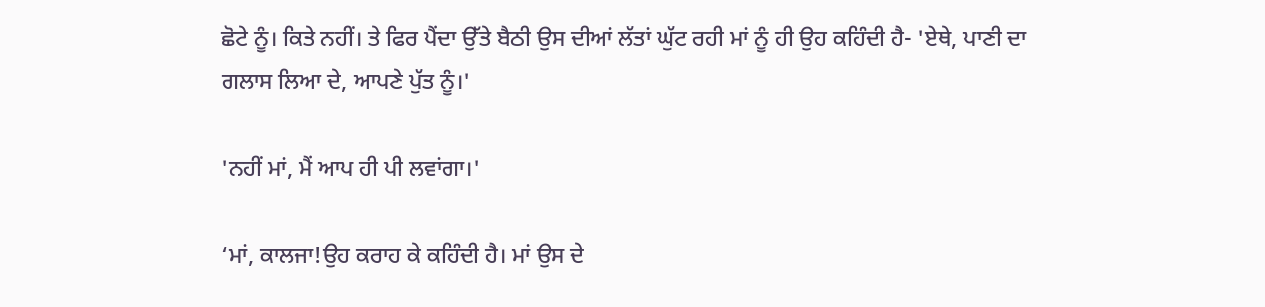ਛੋਟੇ ਨੂੰ। ਕਿਤੇ ਨਹੀਂ। ਤੇ ਫਿਰ ਪੈਂਦਾ ਉੱਤੇ ਬੈਠੀ ਉਸ ਦੀਆਂ ਲੱਤਾਂ ਘੁੱਟ ਰਹੀ ਮਾਂ ਨੂੰ ਹੀ ਉਹ ਕਹਿੰਦੀ ਹੈ- 'ਏਥੇ, ਪਾਣੀ ਦਾ ਗਲਾਸ ਲਿਆ ਦੇ, ਆਪਣੇ ਪੁੱਤ ਨੂੰ।'

'ਨਹੀਂ ਮਾਂ, ਮੈਂ ਆਪ ਹੀ ਪੀ ਲਵਾਂਗਾ।'

‘ਮਾਂ, ਕਾਲਜਾ!ਉਹ ਕਰਾਹ ਕੇ ਕਹਿੰਦੀ ਹੈ। ਮਾਂ ਉਸ ਦੇ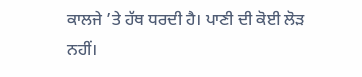ਕਾਲਜੇ ’ਤੇ ਹੱਥ ਧਰਦੀ ਹੈ। ਪਾਣੀ ਦੀ ਕੋਈ ਲੋੜ ਨਹੀਂ।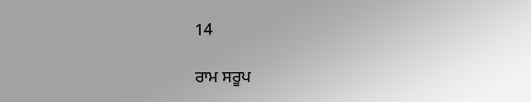14

ਰਾਮ ਸਰੂਪ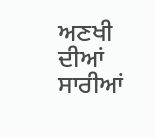ਅਣਖੀ ਦੀਆਂ ਸਾਰੀਆਂ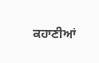ਕਹਾਣੀਆਂ